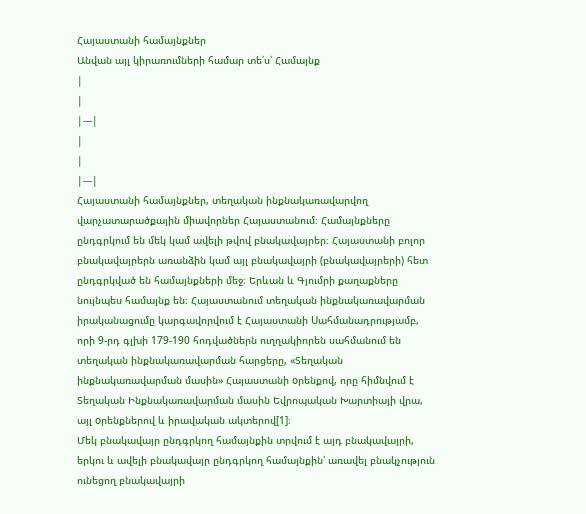Հայաստանի համայնքներ
Անվան այլ կիրառումների համար տե՛ս՝ Համայնք
|
|
|---|
|
|
|---|
Հայաստանի համայնքներ, տեղական ինքնակառավարվող վարչատարածքային միավորներ Հայաստանում։ Համայնքները ընդգրկում են մեկ կամ ավելի թվով բնակավայրեր։ Հայաստանի բոլոր բնակավայրերն առանձին կամ այլ բնակավայրի (բնակավայրերի) հետ ընդգրկված են համայնքների մեջ։ Երևան և Գյումրի քաղաքները նույնպես համայնք են։ Հայաստանում տեղական ինքնակառավարման իրականացումը կարգավորվում է Հայաստանի Uահմանադրությամբ, որի 9-րդ գլխի 179-190 հոդվածներն ուղղակիորեն սահմանում են տեղական ինքնակառավարման հարցերը, «Տեղական ինքնակառավարման մասին» Հայաստանի oրենքով, որը հիմնվում է Տեղական Ինքնակառավարման մասին Եվրոպական Խարտիայի վրա, այլ oրենքներով և իրավական ակտերով[1]։
Մեկ բնակավայր ընդգրկող համայնքին տրվում է այդ բնակավայրի, երկու և ավելի բնակավայր ընդգրկող համայնքին՝ առավել բնակչություն ունեցող բնակավայրի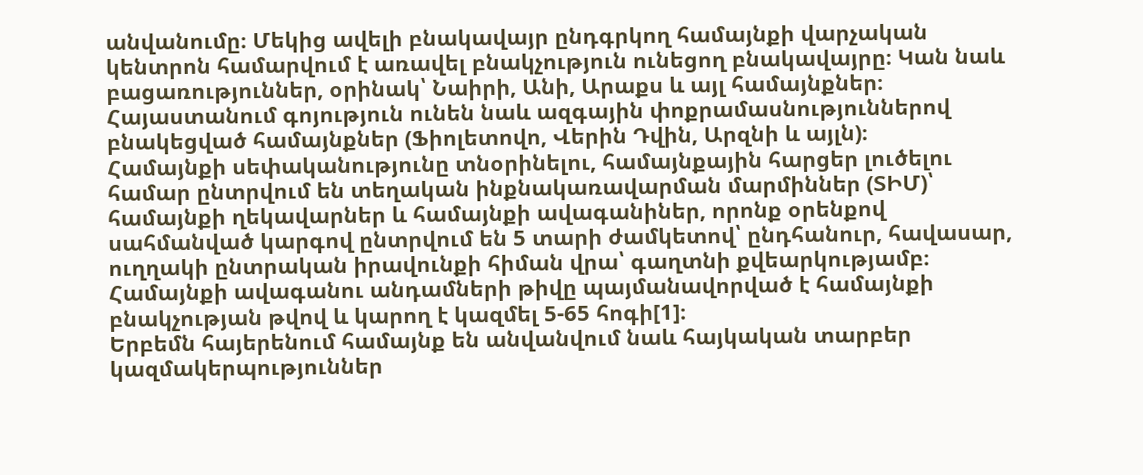անվանումը։ Մեկից ավելի բնակավայր ընդգրկող համայնքի վարչական կենտրոն համարվում է առավել բնակչություն ունեցող բնակավայրը։ Կան նաև բացառություններ, օրինակ՝ Նաիրի, Անի, Արաքս և այլ համայնքներ։ Հայաստանում գոյություն ունեն նաև ազգային փոքրամասնություններով բնակեցված համայնքներ (Ֆիոլետովո, Վերին Դվին, Արզնի և այլն)։
Համայնքի սեփականությունը տնօրինելու, համայնքային հարցեր լուծելու համար ընտրվում են տեղական ինքնակառավարման մարմիններ (ՏԻՄ)՝ համայնքի ղեկավարներ և համայնքի ավագանիներ, որոնք օրենքով սահմանված կարգով ընտրվում են 5 տարի ժամկետով՝ ընդհանուր, հավասար, ուղղակի ընտրական իրավունքի հիման վրա՝ գաղտնի քվեարկությամբ։ Համայնքի ավագանու անդամների թիվը պայմանավորված է համայնքի բնակչության թվով և կարող է կազմել 5-65 հոգի[1]։
Երբեմն հայերենում համայնք են անվանվում նաև հայկական տարբեր կազմակերպություններ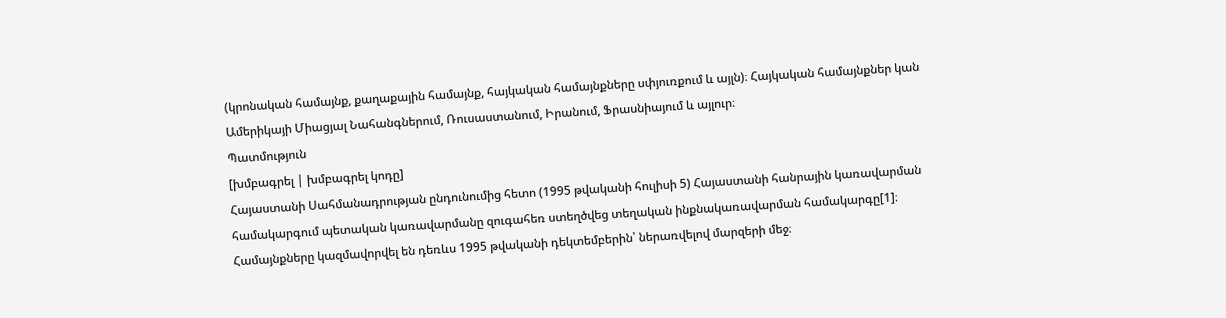(կրոնական համայնք, քաղաքային համայնք, հայկական համայնքները սփյուռքում և այլն)։ Հայկական համայնքներ կան Ամերիկայի Միացյալ Նահանգներում, Ռուսաստանում, Իրանում, Ֆրասնիայում և այլուր։
Պատմություն
[խմբագրել | խմբագրել կոդը]
Հայաստանի Սահմանադրության ընդունումից հետո (1995 թվականի հուլիսի 5) Հայաստանի հանրային կառավարման համակարգում պետական կառավարմանը զուգահեռ ստեղծվեց տեղական ինքնակառավարման համակարգը[1]։ Համայնքները կազմավորվել են դեռևս 1995 թվականի դեկտեմբերին՝ ներառվելով մարզերի մեջ։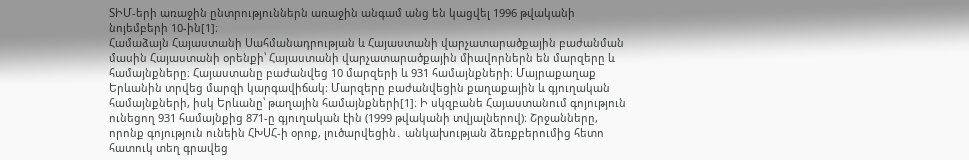ՏԻՄ-երի առաջին ընտրություններն առաջին անգամ անց են կացվել 1996 թվականի նոյեմբերի 10-ին[1]։
Համաձայն Հայաստանի Սահմանադրության և Հայաստանի վարչատարածքային բաժանման մասին Հայաստանի օրենքի՝ Հայաստանի վարչատարածքային միավորներն են մարզերը և համայնքները։ Հայաստանը բաժանվեց 10 մարզերի և 931 համայնքների։ Մայրաքաղաք Երևանին տրվեց մարզի կարգավիճակ։ Մարզերը բաժանվեցին քաղաքային և գյուղական համայնքների, իսկ Երևանը՝ թաղային համայնքների[1]։ Ի սկզբանե Հայաստանում գոյություն ունեցող 931 համայնքից 871-ը գյուղական էին (1999 թվականի տվյալներով)։ Շրջանները, որոնք գոյություն ունեին ՀԽՍՀ-ի օրոք, լուծարվեցին․ անկախության ձեռքբերումից հետո հատուկ տեղ գրավեց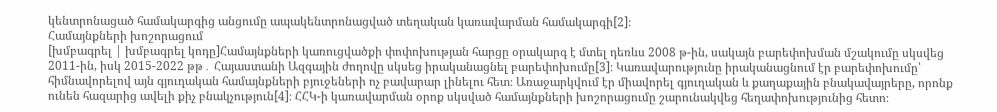կենտրոնացած համակարգից անցումը ապակենտրոնացված տեղական կառավարման համակարգի[2]։
Համայնքների խոշորացում
[խմբագրել | խմբագրել կոդը]Համայնքների կառուցվածքի փոփոխության հարցը օրակարգ է մտել դեռևս 2008 թ-ին, սակայն բարեփոխման մշակումը սկսվեց 2011-ին, իսկ 2015-2022 թթ․ Հայաստանի Ազգային ժողովը սկսեց իրականացնել բարեփոխումը[3]։ Կառավարությունը իրականացնում էր բարեփոխումը՝ հիմնավորելով այն գյուղական համայնքների բյուջեների ոչ բավարար լինելու հետ։ Առաջարկվում էր միավորել գյուղական և քաղաքային բնակավայրերը, որոնք ունեն հազարից ավելի քիչ բնակչություն[4]։ ՀՀԿ-ի կառավարման օրոք սկսված համայնքների խոշորացումը շարունակվեց հեղափոխությունից հետո։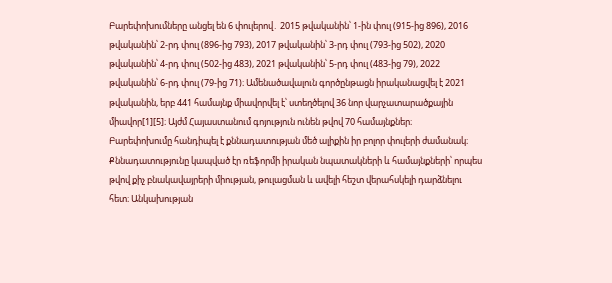Բարեփոխումները անցել են 6 փուլերով․ 2015 թվականին՝ 1-ին փուլ (915-ից 896), 2016 թվականին՝ 2-րդ փուլ (896-ից 793), 2017 թվականին՝ 3-րդ փուլ (793-ից 502), 2020 թվականին՝ 4-րդ փուլ (502-ից 483), 2021 թվականին՝ 5-րդ փուլ (483-ից 79), 2022 թվականին՝ 6-րդ փուլ (79-ից 71)։ Ամենածավալուն գործընթացն իրականացվել է 2021 թվականին, երբ 441 համայնք միավորվել է՝ ստեղծելով 36 նոր վարչատարածքային միավոր[1][5]։ Այժմ Հայաստանում գոյություն ունեն թվով 70 համայնքներ։
Բարեփոխումը հանդիպել է քննադատության մեծ ալիքին իր բոլոր փուլերի ժամանակ։ Քննադատությունը կապված էր ռեֆորմի իրական նպատակների և համայնքների՝ որպես թվով քիչ բնակավայրերի միության, թուլացման և ավելի հեշտ վերահսկելի դարձնելու հետ։ Անկախության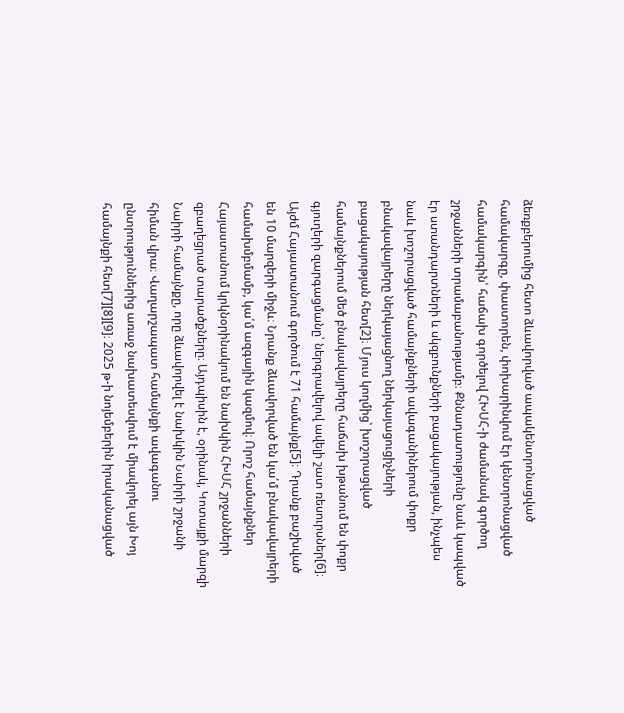ձեռքբերումից հետո ձևավորված ապակենտրոնացված համակարգը, փաստորեն, փոխարինվում էր կենտրոնացված համակարգին՝ հաճախ գործելով ՀԽՍՀ-ի ժամանակ գործող շրջանների տրամաբանությամբ։ Քննադատությունը նաև կապված էր ստանդարտների և սկզբունքների բացակայության, ինչպես նաև խոշորացված համայնքների ավագանիներում փոքր բնակավայրերը ներկայացնող ներկայացուցիչների բացակայության հետ[2]։ Մյուս կողմից՝ խոշորացված համայնքներում մեծ բնակավայրերը հաճախ խթանում են փոքր գյուղերի զարգացմանը՝ ներգրավելով ավելի շատ ռեսուրսներ[6]։
Այժմ Հայաստանում գործում է 71 համայնք[5]։ Դրանք բաշխված են 10 մարզերի միջև։ Նրանք ձևավորված են կա՛մ բնակավայրերի համախմբմամբ, կա՛մ ազգային կազմով։ Որոշ համայնքներ Հայաստանում կրկնօրինակում են նախկին ՀԽՍՀ շրջանների զբաղեցրած տարածքները։ Այդպիսին է, օրինակ, Կոտայքի մարզի Նաիրի համայնքը, որը ձևավորվել է նախկին Նաիրի շրջանի հիման վրա։ Վաղարշապատ համայնքի ավագանու ընտրություններից առաջ նախատեսվում է միավորել այն Խոյ համայնքի հետ[7][8][9]։ 2025 թ-ի նոյեմբերին իրականացված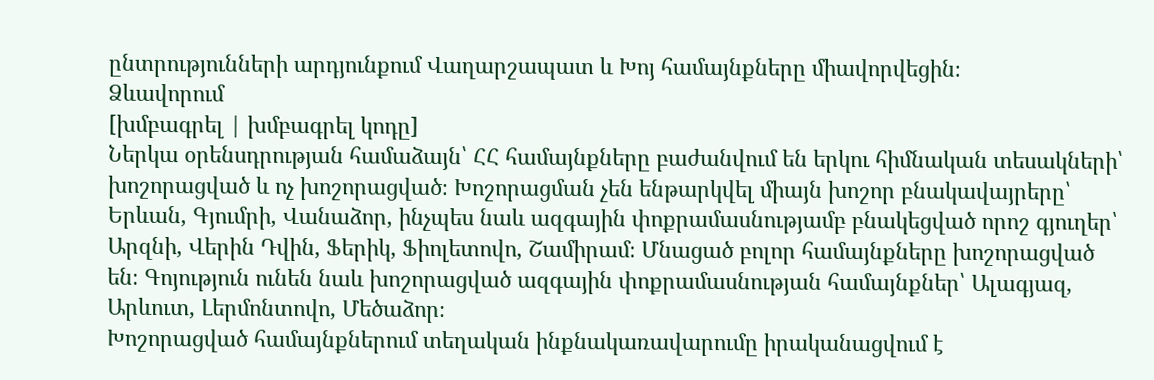ընտրությունների արդյունքում Վաղարշապատ և Խոյ համայնքները միավորվեցին։
Ձևավորում
[խմբագրել | խմբագրել կոդը]
Ներկա օրենսդրության համաձայն՝ ՀՀ համայնքները բաժանվում են երկու հիմնական տեսակների՝ խոշորացված և ոչ խոշորացված։ Խոշորացման չեն ենթարկվել միայն խոշոր բնակավայրերը՝ Երևան, Գյումրի, Վանաձոր, ինչպես նաև ազգային փոքրամասնությամբ բնակեցված որոշ գյուղեր՝ Արզնի, Վերին Դվին, Ֆերիկ, Ֆիոլետովո, Շամիրամ։ Մնացած բոլոր համայնքները խոշորացված են։ Գոյություն ունեն նաև խոշորացված ազգային փոքրամասնության համայնքներ՝ Ալագյազ, Արևուտ, Լերմոնտովո, Մեծաձոր։
Խոշորացված համայնքներում տեղական ինքնակառավարումը իրականացվում է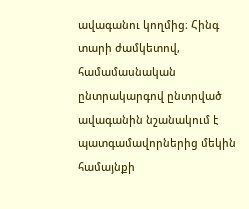ավագանու կողմից։ Հինգ տարի ժամկետով, համամասնական ընտրակարգով ընտրված ավագանին նշանակում է պատգամավորներից մեկին համայնքի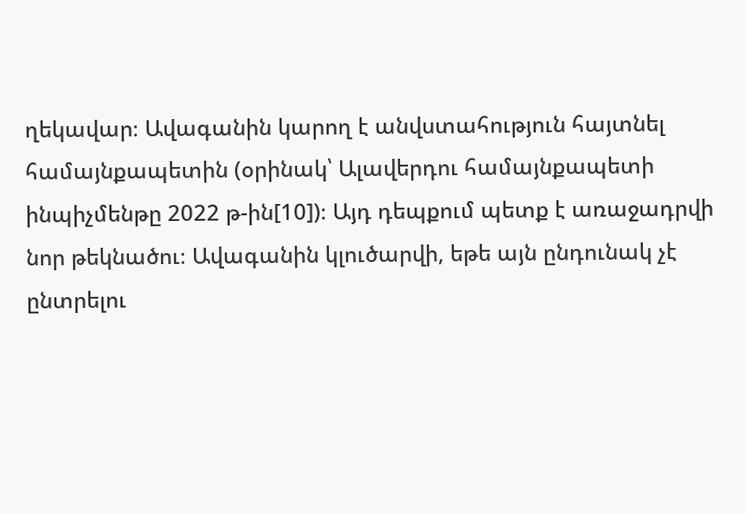ղեկավար։ Ավագանին կարող է անվստահություն հայտնել համայնքապետին (օրինակ՝ Ալավերդու համայնքապետի ինպիչմենթը 2022 թ-ին[10])։ Այդ դեպքում պետք է առաջադրվի նոր թեկնածու։ Ավագանին կլուծարվի, եթե այն ընդունակ չէ ընտրելու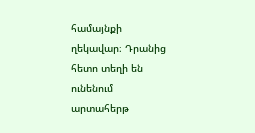համայնքի ղեկավար։ Դրանից հետո տեղի են ունենում արտահերթ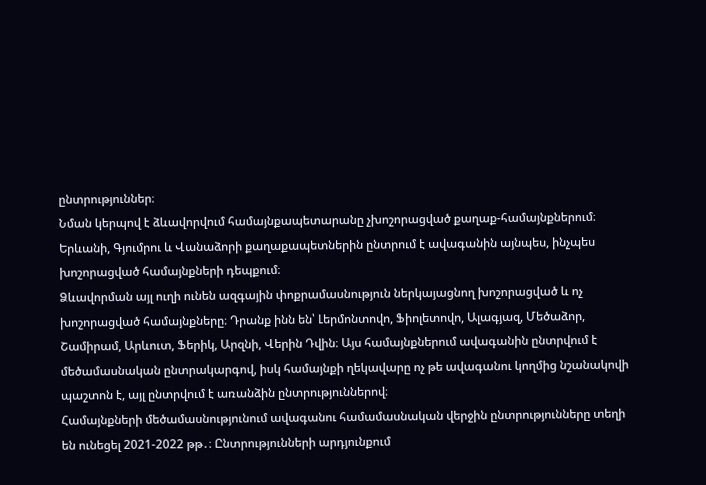ընտրություններ։
Նման կերպով է ձևավորվում համայնքապետարանը չխոշորացված քաղաք-համայնքներում։ Երևանի, Գյումրու և Վանաձորի քաղաքապետներին ընտրում է ավագանին այնպես, ինչպես խոշորացված համայնքների դեպքում։
Ձևավորման այլ ուղի ունեն ազգային փոքրամասնություն ներկայացնող խոշորացված և ոչ խոշորացված համայնքները։ Դրանք ինն են՝ Լերմոնտովո, Ֆիոլետովո, Ալագյազ, Մեծաձոր, Շամիրամ, Արևուտ, Ֆերիկ, Արզնի, Վերին Դվին։ Այս համայնքներում ավագանին ընտրվում է մեծամասնական ընտրակարգով, իսկ համայնքի ղեկավարը ոչ թե ավագանու կողմից նշանակովի պաշտոն է, այլ ընտրվում է առանձին ընտրություններով։
Համայնքների մեծամասնությունում ավագանու համամասնական վերջին ընտրությունները տեղի են ունեցել 2021-2022 թթ․։ Ընտրությունների արդյունքում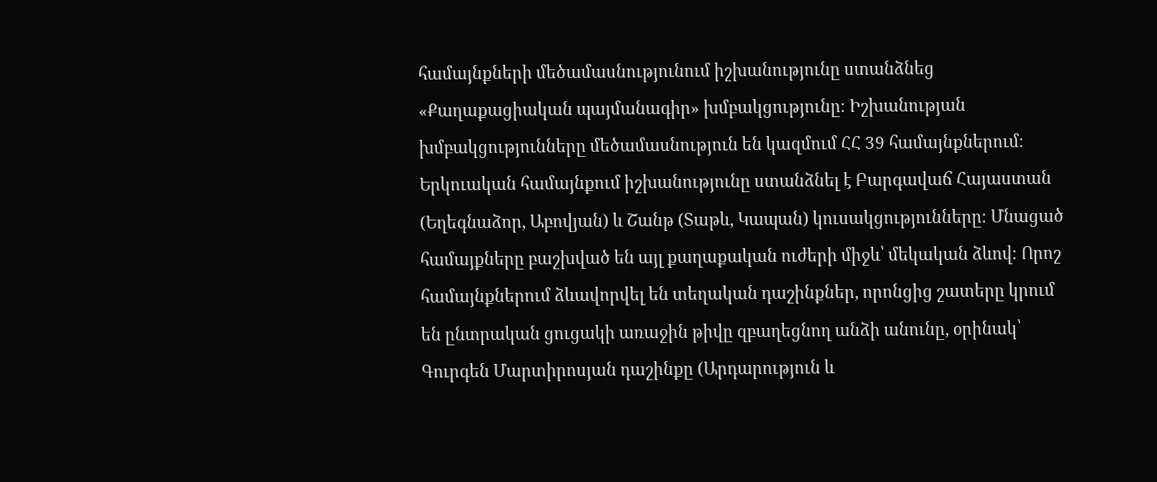համայնքների մեծամասնությունում իշխանությունը ստանձնեց «Քաղաքացիական պայմանագիր» խմբակցությունը։ Իշխանության խմբակցությունները մեծամասնություն են կազմում ՀՀ 39 համայնքներում։ Երկուական համայնքում իշխանությունը ստանձնել է Բարգավաճ Հայաստան (Եղեգնաձոր, Աբովյան) և Շանթ (Տաթև, Կապան) կուսակցությունները։ Մնացած համայքները բաշխված են այլ քաղաքական ուժերի միջև՝ մեկական ձևով։ Որոշ համայնքներում ձևավորվել են տեղական դաշինքներ, որոնցից շատերը կրում են ընտրական ցուցակի առաջին թիվը զբաղեցնող անձի անունը, օրինակ՝ Գուրգեն Մարտիրոսյան դաշինքը (Արդարություն և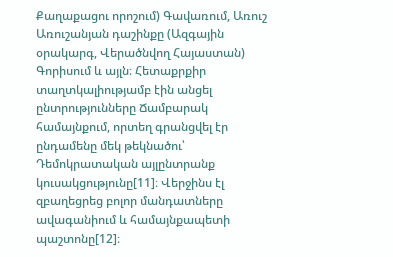Քաղաքացու որոշում) Գավառում, Առուշ Առուշանյան դաշինքը (Ազգային օրակարգ, Վերածնվող Հայաստան) Գորիսում և այլն։ Հետաքրքիր տաղտկալիությամբ էին անցել ընտրությունները Ճամբարակ համայնքում, որտեղ գրանցվել էր ընդամենը մեկ թեկնածու՝ Դեմոկրատական այլընտրանք կուսակցությունը[11]։ Վերջինս էլ զբաղեցրեց բոլոր մանդատները ավագանիում և համայնքապետի պաշտոնը[12]։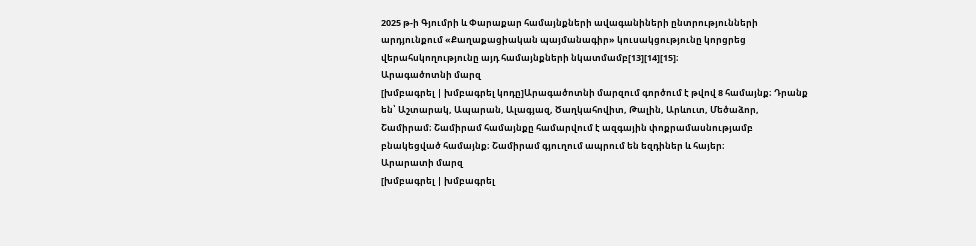2025 թ-ի Գյումրի և Փարաքար համայնքների ավագանիների ընտրությունների արդյունքում «Քաղաքացիական պայմանագիր» կուսակցությունը կորցրեց վերահսկողությունը այդ համայնքների նկատմամբ[13][14][15]։
Արագածոտնի մարզ
[խմբագրել | խմբագրել կոդը]Արագածոտնի մարզում գործում է թվով 8 համայնք։ Դրանք են՝ Աշտարակ, Ապարան, Ալագյազ, Ծաղկահովիտ, Թալին, Արևուտ, Մեծաձոր, Շամիրամ։ Շամիրամ համայնքը համարվում է ազգային փոքրամասնությամբ բնակեցված համայնք։ Շամիրամ գյուղում ապրում են եզդիներ և հայեր։
Արարատի մարզ
[խմբագրել | խմբագրել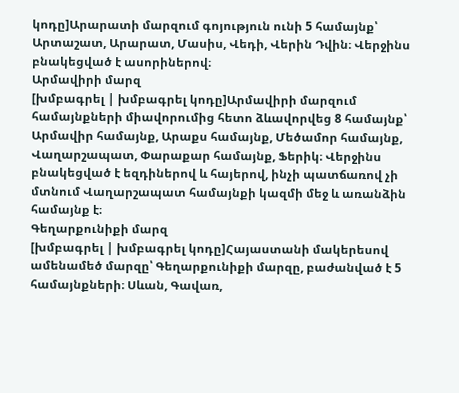կոդը]Արարատի մարզում գոյություն ունի 5 համայնք՝ Արտաշատ, Արարատ, Մասիս, Վեդի, Վերին Դվին։ Վերջինս բնակեցված է ասորիներով։
Արմավիրի մարզ
[խմբագրել | խմբագրել կոդը]Արմավիրի մարզում համայնքների միավորումից հետո ձևավորվեց 8 համայնք՝ Արմավիր համայնք, Արաքս համայնք, Մեծամոր համայնք, Վաղարշապատ, Փարաքար համայնք, Ֆերիկ։ Վերջինս բնակեցված է եզդիներով և հայերով, ինչի պատճառով չի մտնում Վաղարշապատ համայնքի կազմի մեջ և առանձին համայնք է։
Գեղարքունիքի մարզ
[խմբագրել | խմբագրել կոդը]Հայաստանի մակերեսով ամենամեծ մարզը՝ Գեղարքունիքի մարզը, բաժանված է 5 համայնքների։ Սևան, Գավառ,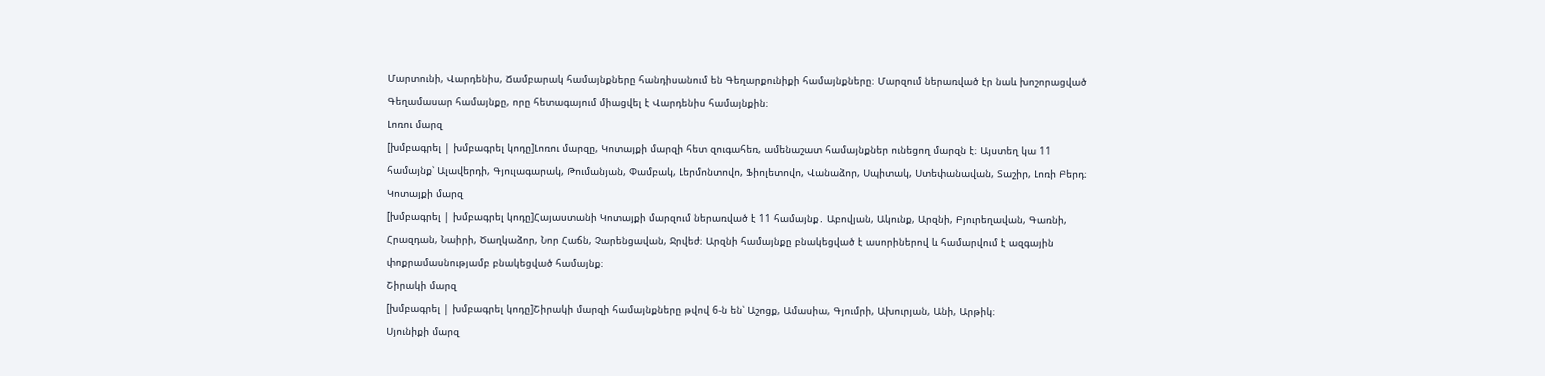Մարտունի, Վարդենիս, Ճամբարակ համայնքները հանդիսանում են Գեղարքունիքի համայնքները։ Մարզում ներառված էր նաև խոշորացված Գեղամասար համայնքը, որը հետագայում միացվել է Վարդենիս համայնքին։
Լոռու մարզ
[խմբագրել | խմբագրել կոդը]Լոռու մարզը, Կոտայքի մարզի հետ զուգահեռ, ամենաշատ համայնքներ ունեցող մարզն է։ Այստեղ կա 11 համայնք՝ Ալավերդի, Գյուլագարակ, Թումանյան, Փամբակ, Լերմոնտովո, Ֆիոլետովո, Վանաձոր, Սպիտակ, Ստեփանավան, Տաշիր, Լոռի Բերդ։
Կոտայքի մարզ
[խմբագրել | խմբագրել կոդը]Հայաստանի Կոտայքի մարզում ներառված է 11 համայնք․ Աբովյան, Ակունք, Արզնի, Բյուրեղավան, Գառնի, Հրազդան, Նաիրի, Ծաղկաձոր, Նոր Հաճն, Չարենցավան, Ջրվեժ։ Արզնի համայնքը բնակեցված է ասորիներով և համարվում է ազգային փոքրամասնությամբ բնակեցված համայնք։
Շիրակի մարզ
[խմբագրել | խմբագրել կոդը]Շիրակի մարզի համայնքները թվով 6-ն են՝ Աշոցք, Ամասիա, Գյումրի, Ախուրյան, Անի, Արթիկ։
Սյունիքի մարզ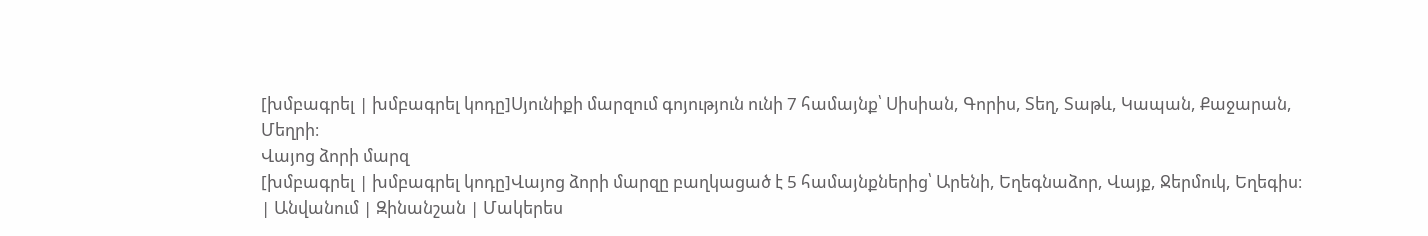[խմբագրել | խմբագրել կոդը]Սյունիքի մարզում գոյություն ունի 7 համայնք՝ Սիսիան, Գորիս, Տեղ, Տաթև, Կապան, Քաջարան, Մեղրի։
Վայոց ձորի մարզ
[խմբագրել | խմբագրել կոդը]Վայոց ձորի մարզը բաղկացած է 5 համայնքներից՝ Արենի, Եղեգնաձոր, Վայք, Ջերմուկ, Եղեգիս։
| Անվանում | Զինանշան | Մակերես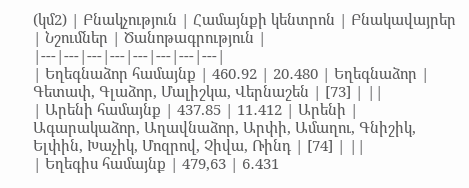(կմ2) | Բնակչություն | Համայնքի կենտրոն | Բնակավայրեր | Նշումներ | Ծանոթագրություն |
|---|---|---|---|---|---|---|---|
| Եղեգնաձոր համայնք | 460․92 | 20․480 | Եղեգնաձոր | Գետափ, Գլաձոր, Մալիշկա, Վերնաշեն | [73] | ||
| Արենի համայնք | 437.85 | 11․412 | Արենի | Ագարակաձոր, Աղավնաձոր, Արփի, Ամաղու, Գնիշիկ, Ելփին, Խաչիկ, Մոզրով, Չիվա, Ռինդ | [74] | ||
| Եղեգիս համայնք | 479,63 | 6․431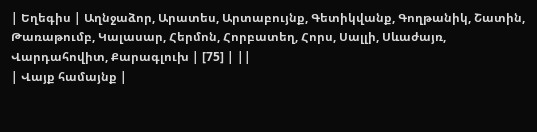| Եղեգիս | Աղնջաձոր, Արատես, Արտաբույնք, Գետիկվանք, Գողթանիկ, Շատին, Թառաթումբ, Կալասար, Հերմոն, Հորբատեղ, Հորս, Սալլի, Սևաժայռ, Վարդահովիտ, Քարագլուխ | [75] | ||
| Վայք համայնք |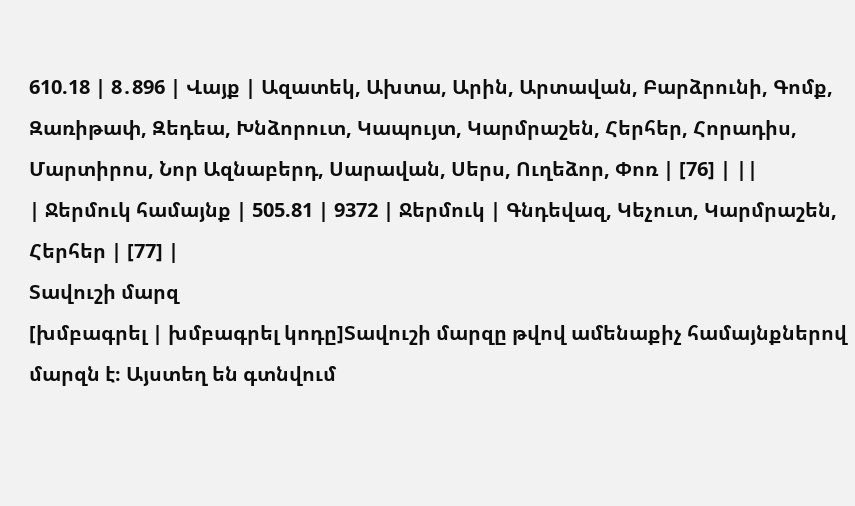610.18 | 8․896 | Վայք | Ազատեկ, Ախտա, Արին, Արտավան, Բարձրունի, Գոմք, Զառիթափ, Զեդեա, Խնձորուտ, Կապույտ, Կարմրաշեն, Հերհեր, Հորադիս, Մարտիրոս, Նոր Ազնաբերդ, Սարավան, Սերս, Ուղեձոր, Փոռ | [76] | ||
| Ջերմուկ համայնք | 505.81 | 9372 | Ջերմուկ | Գնդեվազ, Կեչուտ, Կարմրաշեն, Հերհեր | [77] |
Տավուշի մարզ
[խմբագրել | խմբագրել կոդը]Տավուշի մարզը թվով ամենաքիչ համայնքներով մարզն է։ Այստեղ են գտնվում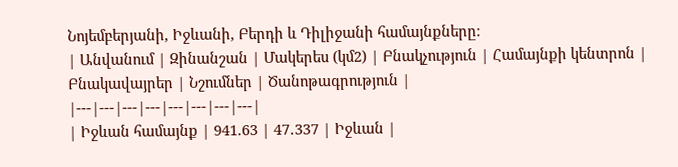Նոյեմբերյանի, Իջևանի, Բերդի և Դիլիջանի համայնքները։
| Անվանում | Զինանշան | Մակերես (կմ2) | Բնակչություն | Համայնքի կենտրոն | Բնակավայրեր | Նշումներ | Ծանոթագրություն |
|---|---|---|---|---|---|---|---|
| Իջևան համայնք | 941.63 | 47․337 | Իջևան |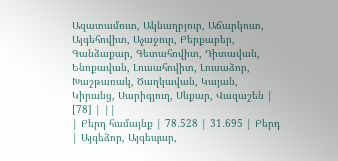Ազատամուտ, Ակնաղբյուր, Աճարկուտ, Այգեհովիտ, Աչաջուր, Բերքաբեր, Գանձաքար, Գետահովիտ, Դիտավան, Ենոքավան, Լուսահովիտ, Լուսաձոր, Խաշթառակ, Ծաղկավան, Կայան, Կիրանց, Սարիգյուղ, Սևքար, Վազաշեն | [78] | ||
| Բերդ համայնք | 78․528 | 31․695 | Բերդ | Այգեձոր, Այգեպար,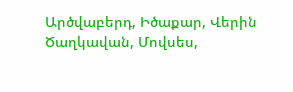Արծվաբերդ, Իծաքար, Վերին Ծաղկավան, Մովսես,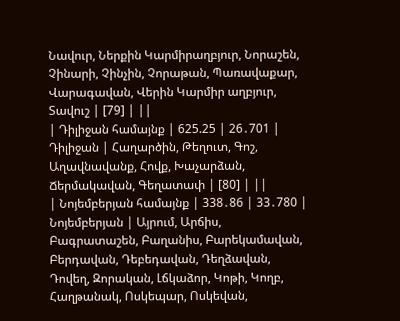Նավուր, Ներքին Կարմիրաղբյուր, Նորաշեն, Չինարի, Չինչին, Չորաթան, Պառավաքար, Վարագավան, Վերին Կարմիր աղբյուր, Տավուշ | [79] | ||
| Դիլիջան համայնք | 625.25 | 26․701 | Դիլիջան | Հաղարծին, Թեղուտ, Գոշ, Աղավնավանք, Հովք, Խաչարձան, Ճերմակավան, Գեղատափ | [80] | ||
| Նոյեմբերյան համայնք | 338․86 | 33․780 | Նոյեմբերյան | Այրում, Արճիս, Բագրատաշեն, Բաղանիս, Բարեկամավան, Բերդավան, Դեբեդավան, Դեղձավան, Դովեղ, Զորական, Լճկաձոր, Կոթի, Կողբ, Հաղթանակ, Ոսկեպար, Ոսկեվան,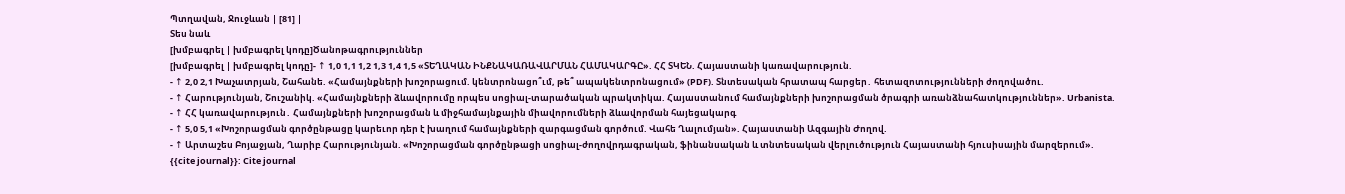Պտղավան, Ջուջևան | [81] |
Տես նաև
[խմբագրել | խմբագրել կոդը]Ծանոթագրություններ
[խմբագրել | խմբագրել կոդը]- ↑ 1,0 1,1 1,2 1,3 1,4 1,5 «ՏԵՂԱԿԱՆ ԻՆՔՆԱԿԱՌԱՎԱՐՄԱՆ ՀԱՄԱԿԱՐԳԸ». ՀՀ ՏԿԵՆ. Հայաստանի կառավարություն.
- ↑ 2,0 2,1 Խաչատրյան, Շահանե. «Համայնքների խոշորացում. կենտրոնացո՞ւմ, թե՞ ապակենտրոնացում» (PDF). Տնտեսական հրատապ հարցեր․ հետազոտությունների ժողովածու.
- ↑ Հարությունյան, Շուշանիկ. «Համայնքների ձևավորումը որպես սոցիալ-տարածական պրակտիկա. Հայաստանում համայնքների խոշորացման ծրագրի առանձնահատկություններ». Urbanista.
- ↑ ՀՀ կառավարություն․ Համայնքների խոշորացման և միջհամայնքային միավորումների ձևավորման հայեցակարգ
- ↑ 5,0 5,1 «Խոշորացման գործընթացը կարեւոր դեր է խաղում համայնքների զարգացման գործում. Վահե Ղալումյան». Հայաստանի Ազգային Ժողով.
- ↑ Արտաշես Բոյաջյան, Ղարիբ Հարությունյան. «Խոշորացման գործընթացի սոցիալ-ժողովրդագրական, ֆինանսական և տնտեսական վերլուծություն Հայաստանի հյուսիսային մարզերում».
{{cite journal}}: Cite journal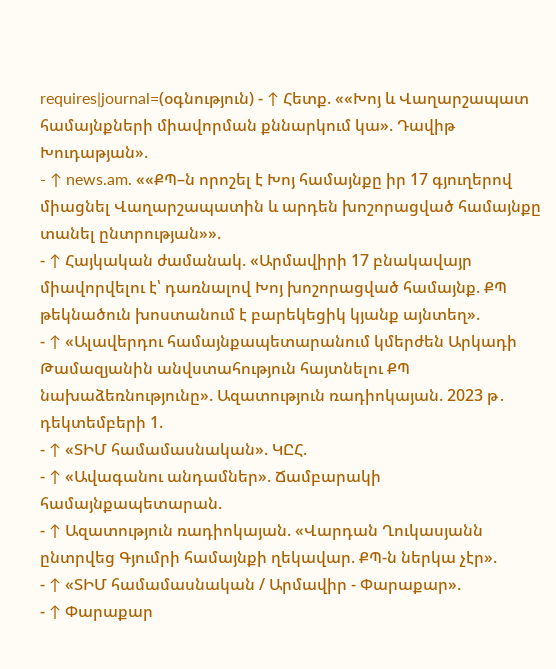requires|journal=(օգնություն) - ↑ Հետք. ««Խոյ և Վաղարշապատ համայնքների միավորման քննարկում կա». Դավիթ Խուդաթյան».
- ↑ news.am. ««ՔՊ–ն որոշել է Խոյ համայնքը իր 17 գյուղերով միացնել Վաղարշապատին և արդեն խոշորացված համայնքը տանել ընտրության»».
- ↑ Հայկական ժամանակ. «Արմավիրի 17 բնակավայր միավորվելու է՝ դառնալով Խոյ խոշորացված համայնք. ՔՊ թեկնածուն խոստանում է բարեկեցիկ կյանք այնտեղ».
- ↑ «Ալավերդու համայնքապետարանում կմերժեն Արկադի Թամազյանին անվստահություն հայտնելու ՔՊ նախաձեռնությունը». Ազատություն ռադիոկայան. 2023 թ․ դեկտեմբերի 1.
- ↑ «ՏԻՄ համամասնական». ԿԸՀ.
- ↑ «Ավագանու անդամներ». Ճամբարակի համայնքապետարան.
- ↑ Ազատություն ռադիոկայան. «Վարդան Ղուկասյանն ընտրվեց Գյումրի համայնքի ղեկավար. ՔՊ-ն ներկա չէր».
- ↑ «ՏԻՄ համամասնական / Արմավիր - Փարաքար».
- ↑ Փարաքար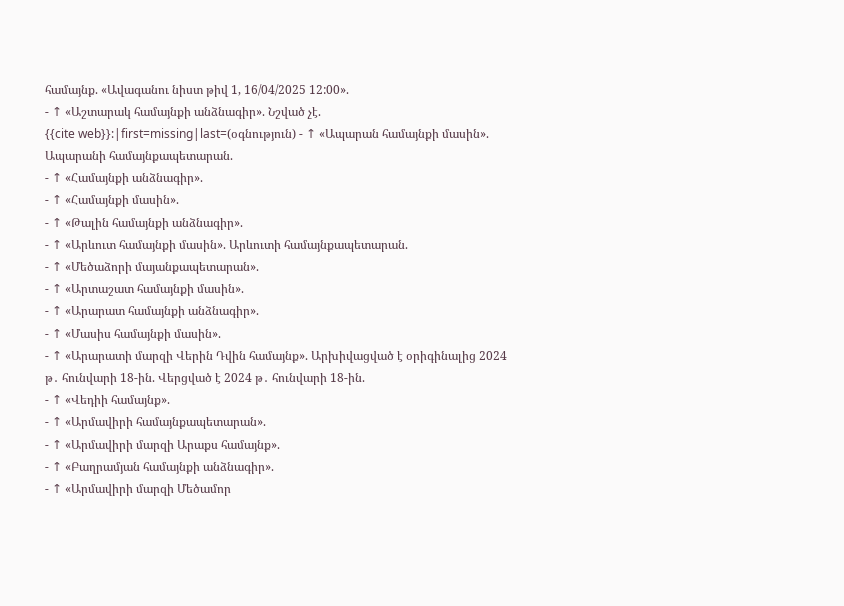համայնք. «Ավագանու նիստ թիվ 1, 16/04/2025 12:00».
- ↑ «Աշտարակ համայնքի անձնագիր». Նշված չէ.
{{cite web}}:|first=missing|last=(օգնություն) - ↑ «Ապարան համայնքի մասին». Ապարանի համայնքապետարան.
- ↑ «Համայնքի անձնագիր».
- ↑ «Համայնքի մասին».
- ↑ «Թալին համայնքի անձնագիր».
- ↑ «Արևուտ համայնքի մասին». Արևուտի համայնքապետարան.
- ↑ «Մեծաձորի մայանքապետարան».
- ↑ «Արտաշատ համայնքի մասին».
- ↑ «Արարատ համայնքի անձնագիր».
- ↑ «Մասիս համայնքի մասին».
- ↑ «Արարատի մարզի Վերին Դվին համայնք». Արխիվացված է օրիգինալից 2024 թ․ հունվարի 18-ին. Վերցված է 2024 թ․ հունվարի 18-ին.
- ↑ «Վեդիի համայնք».
- ↑ «Արմավիրի համայնքապետարան».
- ↑ «Արմավիրի մարզի Արաքս համայնք».
- ↑ «Բաղրամյան համայնքի անձնագիր».
- ↑ «Արմավիրի մարզի Մեծամոր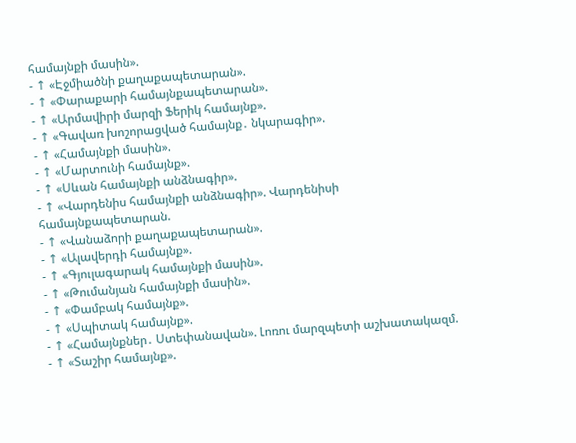համայնքի մասին».
- ↑ «Էջմիածնի քաղաքապետարան».
- ↑ «Փարաքարի համայնքապետարան».
- ↑ «Արմավիրի մարզի Ֆերիկ համայնք».
- ↑ «Գավառ խոշորացված համայնք․ նկարագիր».
- ↑ «Համայնքի մասին».
- ↑ «Մարտունի համայնք».
- ↑ «Սևան համայնքի անձնագիր».
- ↑ «Վարդենիս համայնքի անձնագիր». Վարդենիսի համայնքապետարան.
- ↑ «Վանաձորի քաղաքապետարան».
- ↑ «Ալավերդի համայնք».
- ↑ «Գյուլագարակ համայնքի մասին».
- ↑ «Թումանյան համայնքի մասին».
- ↑ «Փամբակ համայնք».
- ↑ «Սպիտակ համայնք».
- ↑ «Համայնքներ․ Ստեփանավան». Լոռու մարզպետի աշխատակազմ.
- ↑ «Տաշիր համայնք».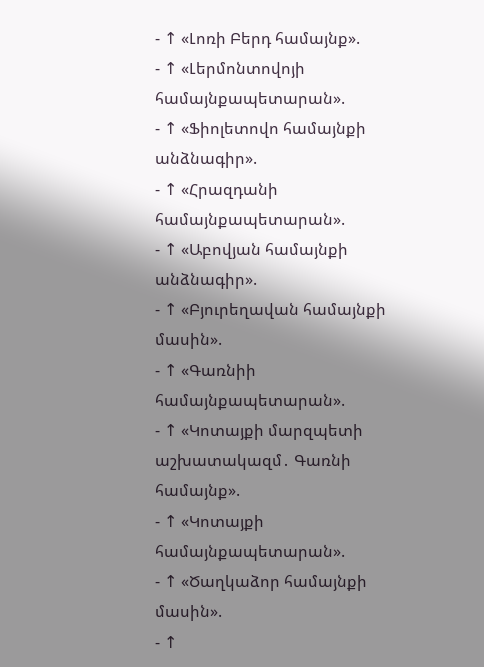- ↑ «Լոռի Բերդ համայնք».
- ↑ «Լերմոնտովոյի համայնքապետարան».
- ↑ «Ֆիոլետովո համայնքի անձնագիր».
- ↑ «Հրազդանի համայնքապետարան».
- ↑ «Աբովյան համայնքի անձնագիր».
- ↑ «Բյուրեղավան համայնքի մասին».
- ↑ «Գառնիի համայնքապետարան».
- ↑ «Կոտայքի մարզպետի աշխատակազմ․ Գառնի համայնք».
- ↑ «Կոտայքի համայնքապետարան».
- ↑ «Ծաղկաձոր համայնքի մասին».
- ↑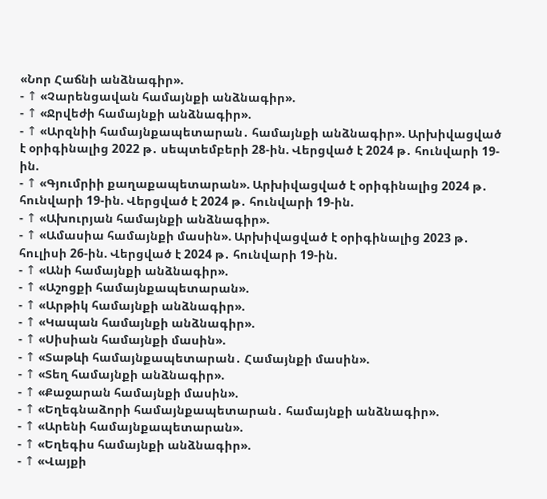«Նոր Հաճնի անձնագիր».
- ↑ «Չարենցավան համայնքի անձնագիր».
- ↑ «Ջրվեժի համայնքի անձնագիր».
- ↑ «Արզնիի համայնքապետարան․ համայնքի անձնագիր». Արխիվացված է օրիգինալից 2022 թ․ սեպտեմբերի 28-ին. Վերցված է 2024 թ․ հունվարի 19-ին.
- ↑ «Գյումրիի քաղաքապետարան». Արխիվացված է օրիգինալից 2024 թ․ հունվարի 19-ին. Վերցված է 2024 թ․ հունվարի 19-ին.
- ↑ «Ախուրյան համայնքի անձնագիր».
- ↑ «Ամասիա համայնքի մասին». Արխիվացված է օրիգինալից 2023 թ․ հուլիսի 26-ին. Վերցված է 2024 թ․ հունվարի 19-ին.
- ↑ «Անի համայնքի անձնագիր».
- ↑ «Աշոցքի համայնքապետարան».
- ↑ «Արթիկ համայնքի անձնագիր».
- ↑ «Կապան համայնքի անձնագիր».
- ↑ «Սիսիան համայնքի մասին».
- ↑ «Տաթևի համայնքապետարան․ Համայնքի մասին».
- ↑ «Տեղ համայնքի անձնագիր».
- ↑ «Քաջարան համայնքի մասին».
- ↑ «Եղեգնաձորի համայնքապետարան․ համայնքի անձնագիր».
- ↑ «Արենի համայնքապետարան».
- ↑ «Եղեգիս համայնքի անձնագիր».
- ↑ «Վայքի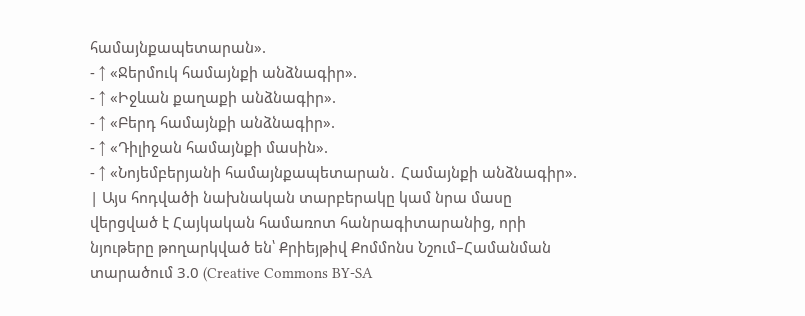համայնքապետարան».
- ↑ «Ջերմուկ համայնքի անձնագիր».
- ↑ «Իջևան քաղաքի անձնագիր».
- ↑ «Բերդ համայնքի անձնագիր».
- ↑ «Դիլիջան համայնքի մասին».
- ↑ «Նոյեմբերյանի համայնքապետարան․ Համայնքի անձնագիր».
| Այս հոդվածի նախնական տարբերակը կամ նրա մասը վերցված է Հայկական համառոտ հանրագիտարանից, որի նյութերը թողարկված են՝ Քրիեյթիվ Քոմմոնս Նշում–Համանման տարածում 3.0 (Creative Commons BY-SA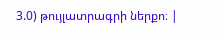3.0) թույլատրագրի ներքո։ |